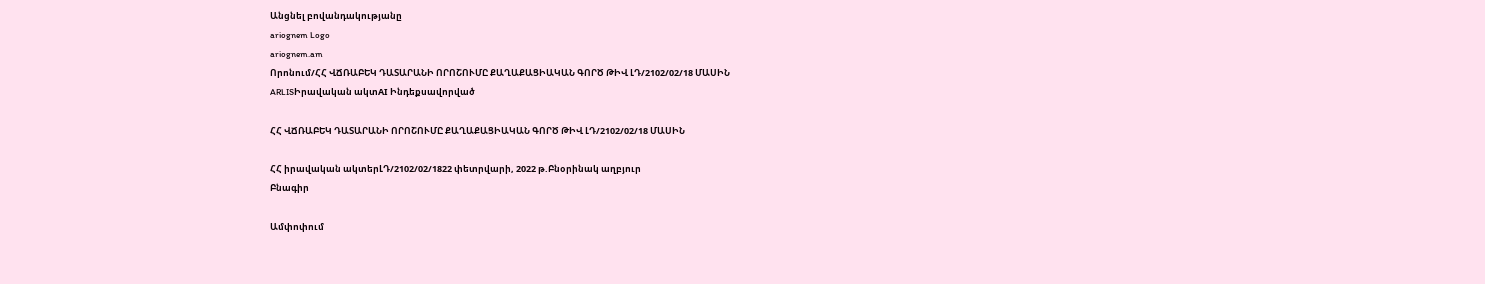Անցնել բովանդակությանը
ariognem Logo
ariognem.am
Որոնում/ՀՀ ՎՃՌԱԲԵԿ ԴԱՏԱՐԱՆԻ ՈՐՈՇՈՒՄԸ ՔԱՂԱՔԱՑԻԱԿԱՆ ԳՈՐԾ ԹԻՎ ԼԴ/2102/02/18 ՄԱՍԻՆ
ARLISԻրավական ակտAI Ինդեքսավորված

ՀՀ ՎՃՌԱԲԵԿ ԴԱՏԱՐԱՆԻ ՈՐՈՇՈՒՄԸ ՔԱՂԱՔԱՑԻԱԿԱՆ ԳՈՐԾ ԹԻՎ ԼԴ/2102/02/18 ՄԱՍԻՆ

ՀՀ իրավական ակտերԼԴ/2102/02/1822 փետրվարի, 2022 թ.Բնօրինակ աղբյուր
Բնագիր

Ամփոփում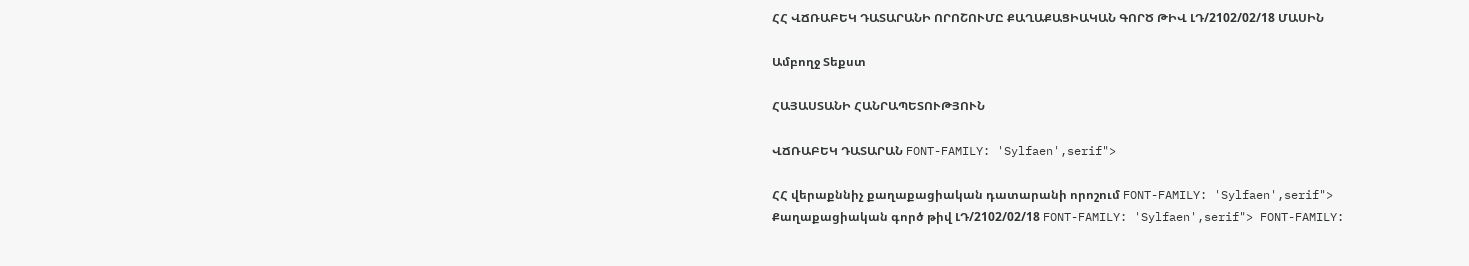ՀՀ ՎՃՌԱԲԵԿ ԴԱՏԱՐԱՆԻ ՈՐՈՇՈՒՄԸ ՔԱՂԱՔԱՑԻԱԿԱՆ ԳՈՐԾ ԹԻՎ ԼԴ/2102/02/18 ՄԱՍԻՆ

Ամբողջ Տեքստ

ՀԱՅԱՍՏԱՆԻ ՀԱՆՐԱՊԵՏՈՒԹՅՈՒՆ

ՎՃՌԱԲԵԿ ԴԱՏԱՐԱՆ FONT-FAMILY: 'Sylfaen',serif">

ՀՀ վերաքննիչ քաղաքացիական դատարանի որոշում FONT-FAMILY: 'Sylfaen',serif"> Քաղաքացիական գործ թիվ ԼԴ/2102/02/18 FONT-FAMILY: 'Sylfaen',serif"> FONT-FAMILY: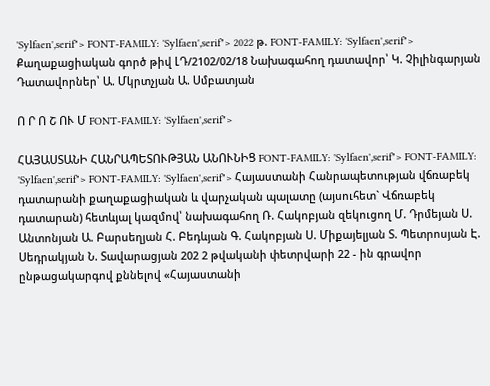'Sylfaen',serif"> FONT-FAMILY: 'Sylfaen',serif"> 2022 թ. FONT-FAMILY: 'Sylfaen',serif"> Քաղաքացիական գործ թիվ ԼԴ/2102/02/18 Նախագահող դատավոր՝ Կ. Չիլինգարյան Դատավորներ՝ Ա. Մկրտչյան Ա. Սմբատյան

Ո Ր Ո Շ ՈՒ Մ FONT-FAMILY: 'Sylfaen',serif">

ՀԱՅԱՍՏԱՆԻ ՀԱՆՐԱՊԵՏՈՒԹՅԱՆ ԱՆՈՒՆԻՑ FONT-FAMILY: 'Sylfaen',serif"> FONT-FAMILY: 'Sylfaen',serif"> FONT-FAMILY: 'Sylfaen',serif"> Հայաստանի Հանրապետության վճռաբեկ դատարանի քաղաքացիական և վարչական պալատը (այսուհետ` Վճռաբեկ դատարան) հետևյալ կազմով՝ նախագահող Ռ. Հակոբյան զեկուցող Մ. Դրմեյան Ս. Անտոնյան Ա. Բարսեղյան Հ. Բեդևյան Գ. Հակոբյան Ս. Միքայելյան Տ. Պետրոսյան Է. Սեդրակյան Ն. Տավարացյան 202 2 թվականի փետրվարի 22 - ին գրավոր ընթացակարգով քննելով «Հայաստանի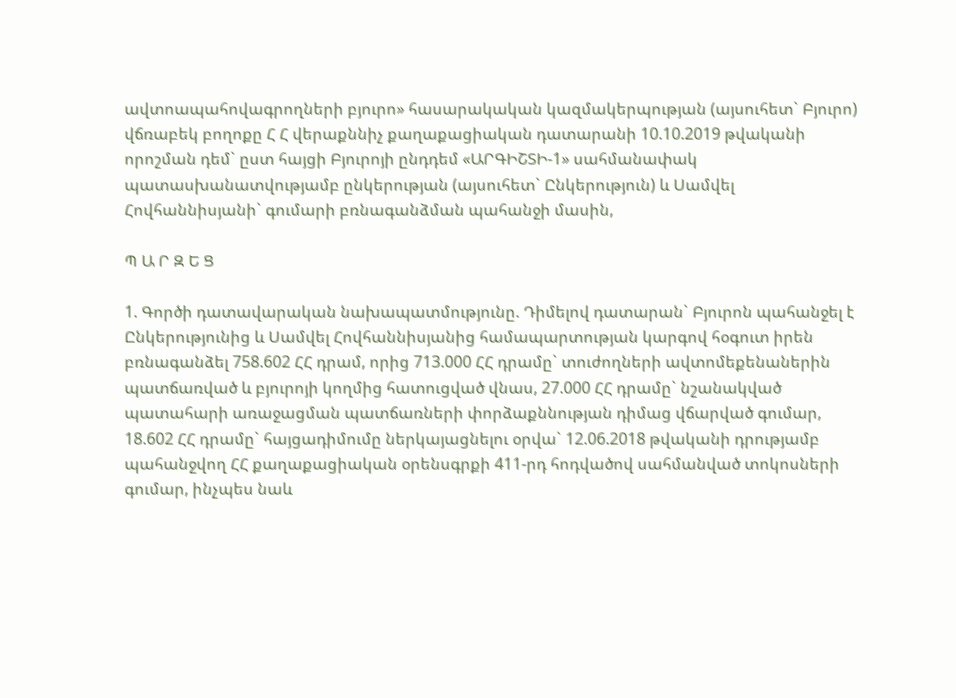ավտոապահովագրողների բյուրո» հասարակական կազմակերպության (այսուհետ` Բյուրո) վճռաբեկ բողոքը Հ Հ վերաքննիչ քաղաքացիական դատարանի 10.10.2019 թվականի որոշման դեմ` ըստ հայցի Բյուրոյի ընդդեմ «ԱՐԳԻՇՏԻ-1» սահմանափակ պատասխանատվությամբ ընկերության (այսուհետ` Ընկերություն) և Սամվել Հովհաննիսյանի` գումարի բռնագանձման պահանջի մասին,

Պ Ա Ր Զ Ե Ց

1. Գործի դատավարական նախապատմությունը. Դիմելով դատարան` Բյուրոն պահանջել է Ընկերությունից և Սամվել Հովհաննիսյանից համապարտության կարգով հօգուտ իրեն բռնագանձել 758.602 ՀՀ դրամ, որից 713.000 ՀՀ դրամը` տուժողների ավտոմեքենաներին պատճառված և բյուրոյի կողմից հատուցված վնաս, 27.000 ՀՀ դրամը` նշանակված պատահարի առաջացման պատճառների փորձաքննության դիմաց վճարված գումար, 18.602 ՀՀ դրամը` հայցադիմումը ներկայացնելու օրվա` 12.06.2018 թվականի դրությամբ պահանջվող ՀՀ քաղաքացիական օրենսգրքի 411-րդ հոդվածով սահմանված տոկոսների գումար, ինչպես նաև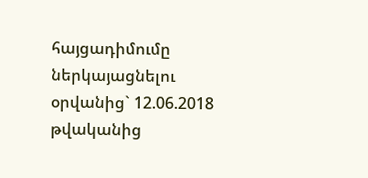հայցադիմումը ներկայացնելու օրվանից` 12.06.2018 թվականից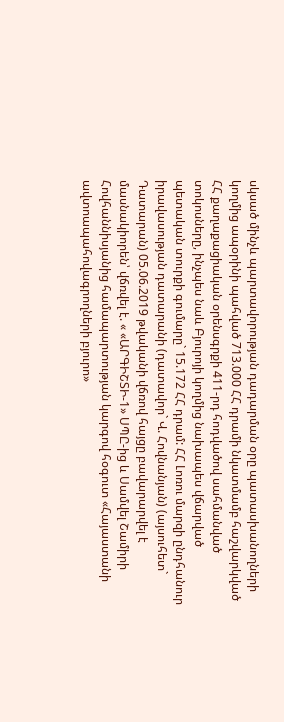սկսած մինչև պարտավորության դադարման օրը պատասխանողների կողմից ապօրինի պահված 713.000 ՀՀ դրամի նկատմամբ հաշվարկված ՀՀ քաղաքացիական օրենսգրքի 411-րդ հոդվածով սահմանված տոկոսները, ինչպես նաև Բյուրոյի կողմից նախապես վճարված պետական տուրքի գումարը` 15.172 ՀՀ դրամ: ՀՀ Լոռու մարզի ընդհանուր իրավասության դատարանի (դատավոր` Վ. Հովնանյան) (այսուհետ` Դատարան) 05.06.2019 թվականի վճռով հայցը բավարարվել է մասնակիորեն՝ վճռվել է. « «ԱՐԳԻՇՏԻ-1» ՍՊԸ-ից և Սամվել Շամիրի Հովհաննիսյանից համապարտության կարգով հօգուտ «Հայաստանի ավտոապահովագրողների բյուրո»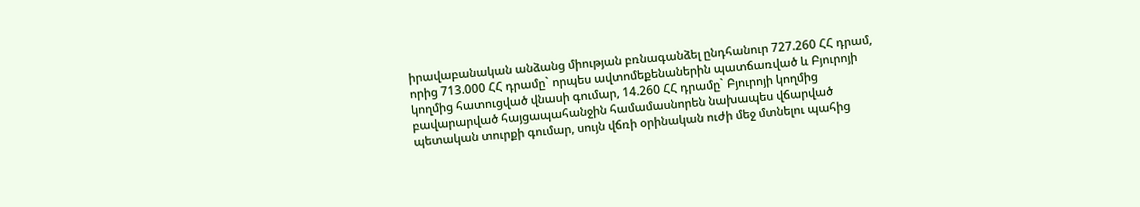իրավաբանական անձանց միության բռնագանձել ընդհանուր 727.260 ՀՀ դրամ, որից 713.000 ՀՀ դրամը` որպես ավտոմեքենաներին պատճառված և Բյուրոյի կողմից հատուցված վնասի գումար, 14.260 ՀՀ դրամը` Բյուրոյի կողմից բավարարված հայցապահանջին համամասնորեն նախապես վճարված պետական տուրքի գումար, սույն վճռի օրինական ուժի մեջ մտնելու պահից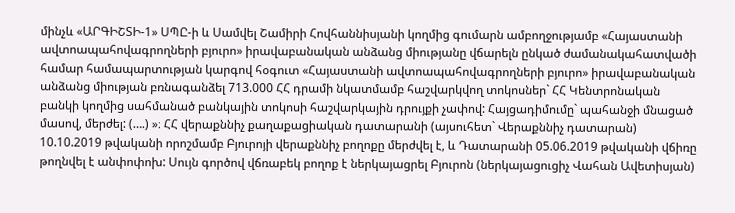մինչև «ԱՐԳԻՇՏԻ-1» ՍՊԸ-ի և Սամվել Շամիրի Հովհաննիսյանի կողմից գումարն ամբողջությամբ «Հայաստանի ավտոապահովագրողների բյուրո» իրավաբանական անձանց միությանը վճարելն ընկած ժամանակահատվածի համար համապարտության կարգով հօգուտ «Հայաստանի ավտոապահովագրողների բյուրո» իրավաբանական անձանց միության բռնագանձել 713.000 ՀՀ դրամի նկատմամբ հաշվարկվող տոկոսներ` ՀՀ Կենտրոնական բանկի կողմից սահմանած բանկային տոկոսի հաշվարկային դրույքի չափով: Հայցադիմումը` պահանջի մնացած մասով, մերժել: (….) »։ ՀՀ վերաքննիչ քաղաքացիական դատարանի (այսուհետ` Վերաքննիչ դատարան) 10.10.2019 թվականի որոշմամբ Բյուրոյի վերաքննիչ բողոքը մերժվել է, և Դատարանի 05.06.2019 թվականի վճիռը թողնվել է անփոփոխ: Սույն գործով վճռաբեկ բողոք է ներկայացրել Բյուրոն (ներկայացուցիչ Վահան Ավետիսյան)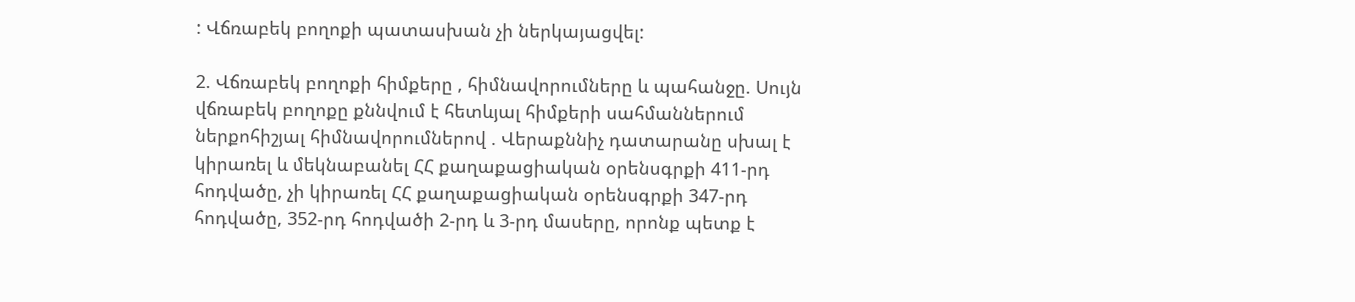: Վճռաբեկ բողոքի պատասխան չի ներկայացվել:

2. Վճռաբեկ բողոքի հիմքերը , հիմնավորումները և պահանջը. Սույն վճռաբեկ բողոքը քննվում է հետևյալ հիմքերի սահմաններում ներքոհիշյալ հիմնավորումներով . Վերաքննիչ դատարանը սխալ է կիրառել և մեկնաբանել ՀՀ քաղաքացիական օրենսգրքի 411-րդ հոդվածը, չի կիրառել ՀՀ քաղաքացիական օրենսգրքի 347-րդ հոդվածը, 352-րդ հոդվածի 2-րդ և 3-րդ մասերը, որոնք պետք է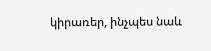կիրառեր, ինչպես նաև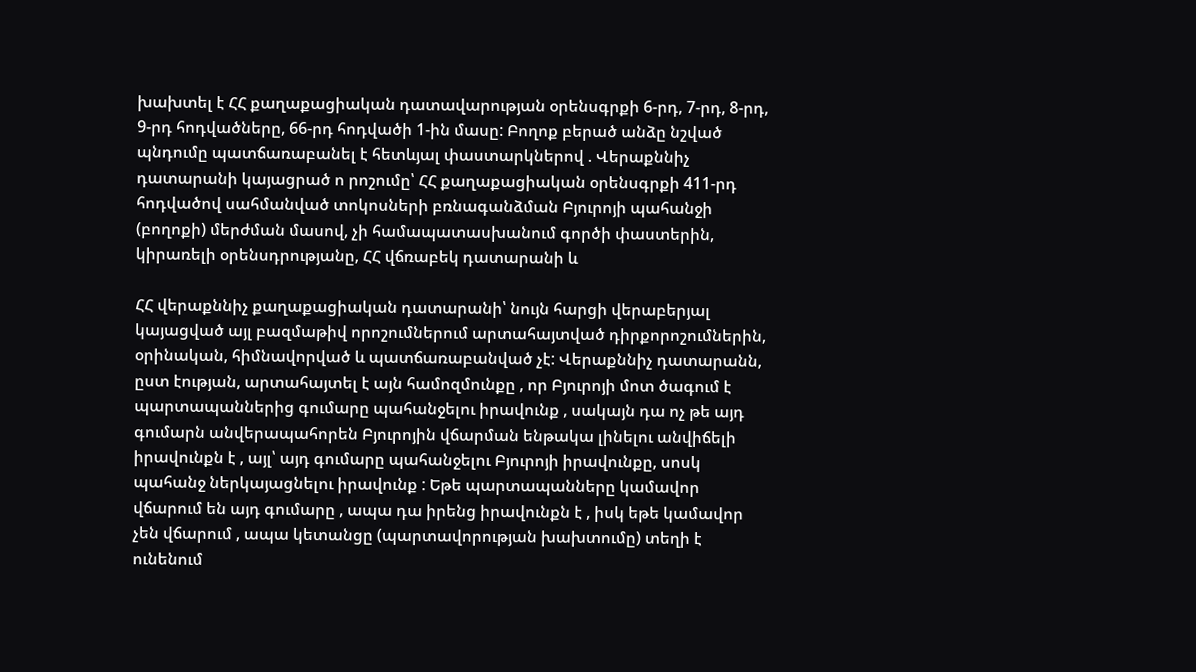խախտել է ՀՀ քաղաքացիական դատավարության օրենսգրքի 6-րդ, 7-րդ, 8-րդ, 9-րդ հոդվածները, 66-րդ հոդվածի 1-ին մասը: Բողոք բերած անձը նշված պնդումը պատճառաբանել է հետևյալ փաստարկներով . Վերաքննիչ դատարանի կայացրած ո րոշումը՝ ՀՀ քաղաքացիական օրենսգրքի 411-րդ հոդվածով սահմանված տոկոսների բռնագանձման Բյուրոյի պահանջի (բողոքի) մերժման մասով, չի համապատասխանում գործի փաստերին, կիրառելի օրենսդրությանը, ՀՀ վճռաբեկ դատարանի և

ՀՀ վերաքննիչ քաղաքացիական դատարանի՝ նույն հարցի վերաբերյալ կայացված այլ բազմաթիվ որոշումներում արտահայտված դիրքորոշումներին, օրինական, հիմնավորված և պատճառաբանված չէ: Վերաքննիչ դատարանն, ըստ էության, արտահայտել է այն համոզմունքը , որ Բյուրոյի մոտ ծագում է պարտապաններից գումարը պահանջելու իրավունք , սակայն դա ոչ թե այդ գումարն անվերապահորեն Բյուրոյին վճարման ենթակա լինելու անվիճելի իրավունքն է , այլ՝ այդ գումարը պահանջելու Բյուրոյի իրավունքը, սոսկ պահանջ ներկայացնելու իրավունք : Եթե պարտապանները կամավոր վճարում են այդ գումարը , ապա դա իրենց իրավունքն է , իսկ եթե կամավոր չեն վճարում , ապա կետանցը (պարտավորության խախտումը) տեղի է ունենում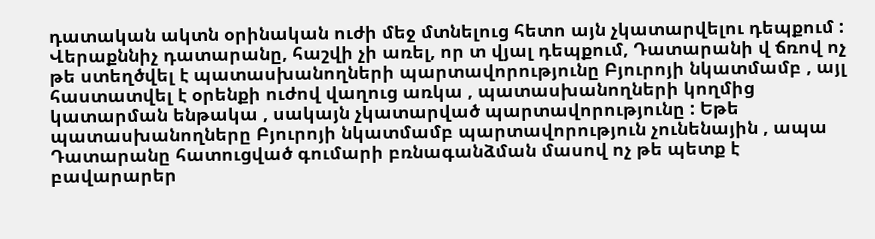դատական ակտն օրինական ուժի մեջ մտնելուց հետո այն չկատարվելու դեպքում : Վերաքննիչ դատարանը, հաշվի չի առել, որ տ վյալ դեպքում, Դատարանի վ ճռով ոչ թե ստեղծվել է պատասխանողների պարտավորությունը Բյուրոյի նկատմամբ , այլ հաստատվել է օրենքի ուժով վաղուց առկա , պատասխանողների կողմից կատարման ենթակա , սակայն չկատարված պարտավորությունը : Եթե պատասխանողները Բյուրոյի նկատմամբ պարտավորություն չունենային , ապա Դատարանը հատուցված գումարի բռնագանձման մասով ոչ թե պետք է բավարարեր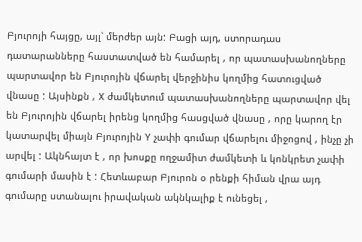Բյուրոյի հայցը, այլ՝ մերժեր այն: Բացի այդ, ստորադաս դատարանները հաստատված են համարել , որ պատասխանողները պարտավոր են Բյուրոյին վճարել վերջինիս կողմից հատուցված վնասը : Այսինքն , X ժամկետում պատասխանողները պարտավոր վել են Բյուրոյին վճարել իրենց կողմից հասցված վնասը , որը կարող էր կատարվել միայն Բյուրոյին Y չափի գումար վճարելու միջոցով , ինչը չի արվել : Ակնհայտ է , որ խոսքը ողջամիտ ժամկետի և կոնկրետ չափի գումարի մասին է : Հետևաբար Բյուրոն օ րենքի հիման վրա այդ գումարը ստանալու իրավական ակնկալիք է ունեցել ,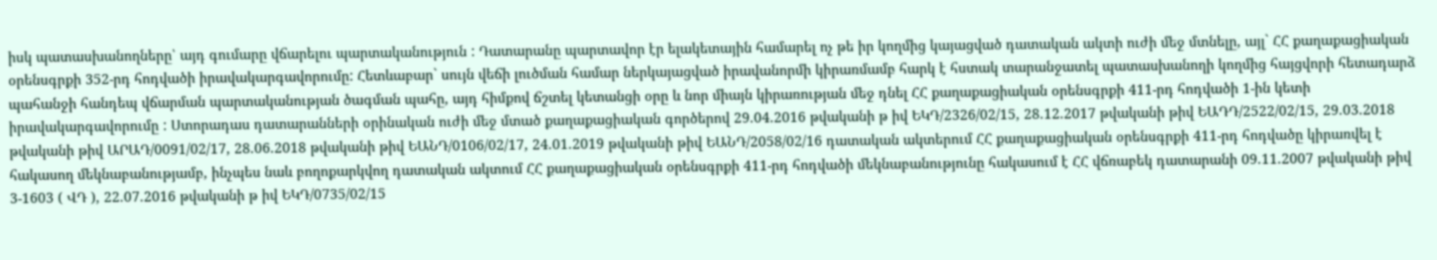իսկ պատասխանողները՝ այդ գումարը վճարելու պարտականություն : Դատարանը պարտավոր էր ելակետային համարել ոչ թե իր կողմից կայացված դատական ակտի ուժի մեջ մտնելը, այլ` ՀՀ քաղաքացիական օրենսգրքի 352-րդ հոդվածի իրավակարգավորումը: Հետևաբար` սույն վեճի լուծման համար ներկայացված իրավանորմի կիրառմամբ հարկ է հստակ տարանջատել պատասխանողի կողմից հայցվորի հետադարձ պահանջի հանդեպ վճարման պարտականության ծագման պահը, այդ հիմքով ճշտել կետանցի օրը և նոր միայն կիրառության մեջ դնել ՀՀ քաղաքացիական օրենսգրքի 411-րդ հոդվածի 1-ին կետի իրավակարգավորումը : Ստորադաս դատարանների օրինական ուժի մեջ մտած քաղաքացիական գործերով 29.04.2016 թվականի թ իվ ԵԿԴ/2326/02/15, 28.12.2017 թվականի թիվ ԵԱԴԴ/2522/02/15, 29.03.2018 թվականի թիվ ԱՐԱԴ/0091/02/17, 28.06.2018 թվականի թիվ ԵԱՆԴ/0106/02/17, 24.01.2019 թվականի թիվ ԵԱՆԴ/2058/02/16 դատական ակտերում ՀՀ քաղաքացիական օրենսգրքի 411-րդ հոդվածը կիրառվել է հակասող մեկնաբանությամբ, ինչպես նաև բողոքարկվող դատական ակտում ՀՀ քաղաքացիական օրենսգրքի 411-րդ հոդվածի մեկնաբանությունը հակասում է ՀՀ վճռաբեկ դատարանի 09.11.2007 թվականի թիվ 3-1603 ( ՎԴ ), 22.07.2016 թվականի թ իվ ԵԿԴ/0735/02/15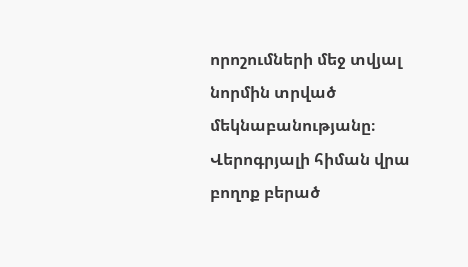որոշումների մեջ տվյալ նորմին տրված մեկնաբանությանը։ Վերոգրյալի հիման վրա բողոք բերած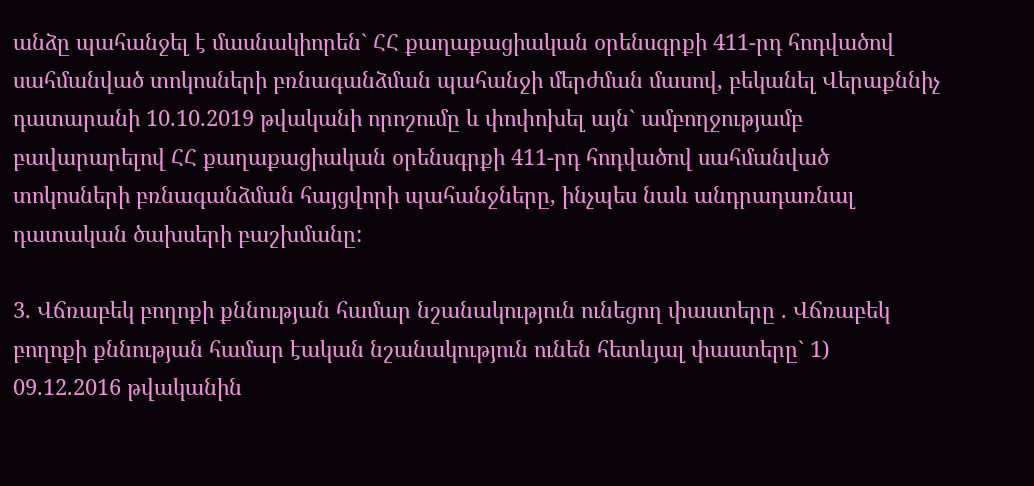անձը պահանջել է մասնակիորեն` ՀՀ քաղաքացիական օրենսգրքի 411-րդ հոդվածով սահմանված տոկոսների բռնագանձման պահանջի մերժման մասով, բեկանել Վերաքննիչ դատարանի 10.10.2019 թվականի որոշումը և փոփոխել այն` ամբողջությամբ բավարարելով ՀՀ քաղաքացիական օրենսգրքի 411-րդ հոդվածով սահմանված տոկոսների բռնագանձման հայցվորի պահանջները, ինչպես նաև անդրադառնալ դատական ծախսերի բաշխմանը:

3. Վճռաբեկ բողոքի քննության համար նշանակություն ունեցող փաստերը . Վճռաբեկ բողոքի քննության համար էական նշանակություն ունեն հետևյալ փաստերը` 1) 09.12.2016 թվականին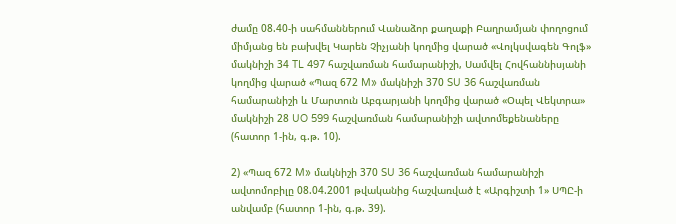ժամը 08.40-ի սահմաններում Վանաձոր քաղաքի Բաղրամյան փողոցում միմյանց են բախվել Կարեն Չիչյանի կողմից վարած «Վոլկսվագեն Գոլֆ» մակնիշի 34 TL 497 հաշվառման համարանիշի, Սամվել Հովհաննիսյանի կողմից վարած «Պազ 672 M» մակնիշի 370 SU 36 հաշվառման համարանիշի և Մարտուն Աբգարյանի կողմից վարած «Օպել Վեկտրա» մակնիշի 28 UO 599 հաշվառման համարանիշի ավտոմեքենաները (հատոր 1-ին, գ.թ. 10).

2) «Պազ 672 M» մակնիշի 370 SU 36 հաշվառման համարանիշի ավտոմոբիլը 08.04.2001 թվականից հաշվառված է «Արգիշտի 1» ՍՊԸ-ի անվամբ (հատոր 1-ին, գ.թ. 39).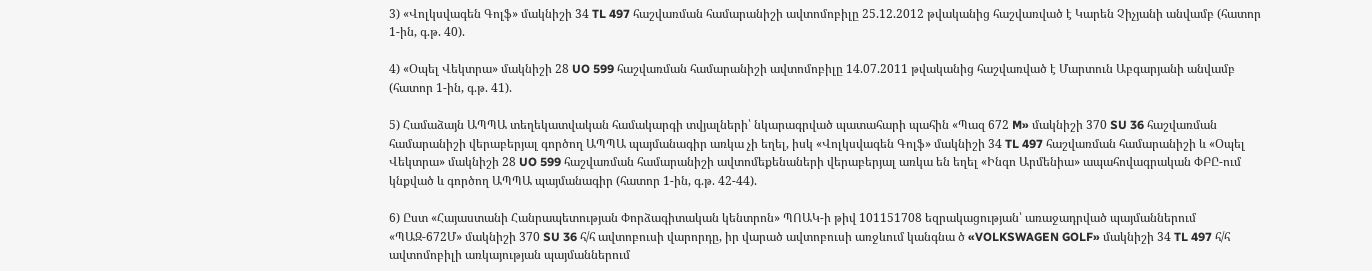3) «Վոլկսվագեն Գոլֆ» մակնիշի 34 TL 497 հաշվառման համարանիշի ավտոմոբիլը 25.12.2012 թվականից հաշվառված է Կարեն Չիչյանի անվամբ (հատոր 1-ին, գ.թ. 40).

4) «Օպել Վեկտրա» մակնիշի 28 UO 599 հաշվառման համարանիշի ավտոմոբիլը 14.07.2011 թվականից հաշվառված է Մարտուն Աբգարյանի անվամբ (հատոր 1-ին, գ.թ. 41).

5) Համաձայն ԱՊՊԱ տեղեկատվական համակարգի տվյալների՝ նկարագրված պատահարի պահին «Պազ 672 M» մակնիշի 370 SU 36 հաշվառման համարանիշի վերաբերյալ գործող ԱՊՊԱ պայմանագիր առկա չի եղել, իսկ «Վոլկսվագեն Գոլֆ» մակնիշի 34 TL 497 հաշվառման համարանիշի և «Օպել Վեկտրա» մակնիշի 28 UO 599 հաշվառման համարանիշի ավտոմեքենաների վերաբերյալ առկա են եղել «Ինգո Արմենիա» ապահովագրական ՓԲԸ-ում կնքված և գործող ԱՊՊԱ պայմանագիր (հատոր 1-ին, գ.թ. 42-44).

6) Ըստ «Հայաստանի Հանրապետության Փորձագիտական կենտրոն» ՊՈԱԿ-ի թիվ 101151708 եզրակացության՝ առաջադրված պայմաններում «ՊԱԶ-672Մ» մակնիշի 370 SU 36 հ/հ ավտոբուսի վարորդը, իր վարած ավտոբուսի առջևում կանգնա ծ «VOLKSWAGEN GOLF» մակնիշի 34 TL 497 հ/հ ավտոմոբիլի առկայության պայմաններում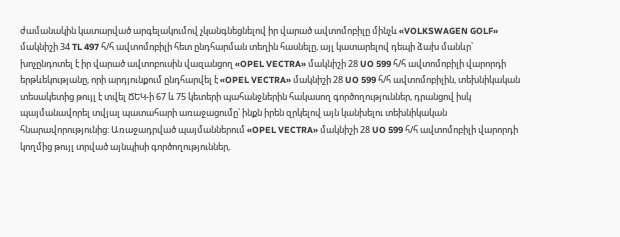ժամանակին կատարված արգելակումով չկանգնեցնելով իր վարած ավտոմոբիլը մինչև «VOLKSWAGEN GOLF» մակնիշի 34 TL 497 հ/հ ավտոմոբիլի հետ ընդհարման տեղին հասնելը, այլ կատարելով դեպի ձախ մանևր՝ խոչընդոտել է իր վարած ավտոբուսին վազանցող «OPEL VECTRA» մակնիշի 28 UO 599 հ/հ ավտոմոբիլի վարորդի երթևեկությանը, որի արդյունքում ընդհարվել է «OPEL VECTRA» մակնիշի 28 UO 599 հ/հ ավտոմոբիլին, տեխնիկական տեսակետից թույլ է տվել ՃԵԿ-ի 67 և 75 կետերի պահանջներին հակասող գործողություններ, դրանցով իսկ պայմանավորել տվյալ պատահարի առաջացումը՝ ինքն իրեն զրկելով այն կանխելու տեխնիկական հնարավորությունից: Առաջադրված պայմաններում «OPEL VECTRA» մակնիշի 28 UO 599 հ/հ ավտոմոբիլի վարորդի կողմից թույլ տրված այնպիսի գործողություններ,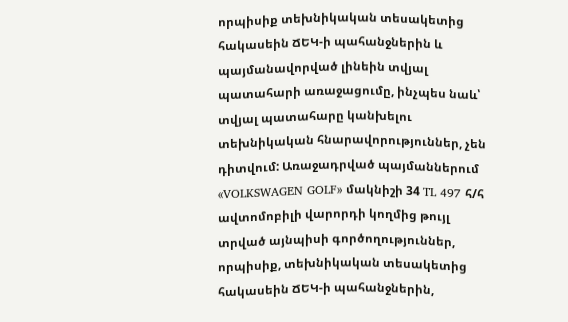որպիսիք տեխնիկական տեսակետից հակասեին ՃԵԿ-ի պահանջներին և պայմանավորված լինեին տվյալ պատահարի առաջացումը, ինչպես նաև՝ տվյալ պատահարը կանխելու տեխնիկական հնարավորություններ, չեն դիտվում: Առաջադրված պայմաններում «VOLKSWAGEN GOLF» մակնիշի 34 TL 497 հ/հ ավտոմոբիլի վարորդի կողմից թույլ տրված այնպիսի գործողություններ, որպիսիք, տեխնիկական տեսակետից հակասեին ՃԵԿ-ի պահանջներին,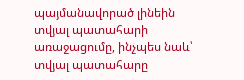պայմանավորած լինեին տվյալ պատահարի առաջացումը, ինչպես նաև՝ տվյալ պատահարը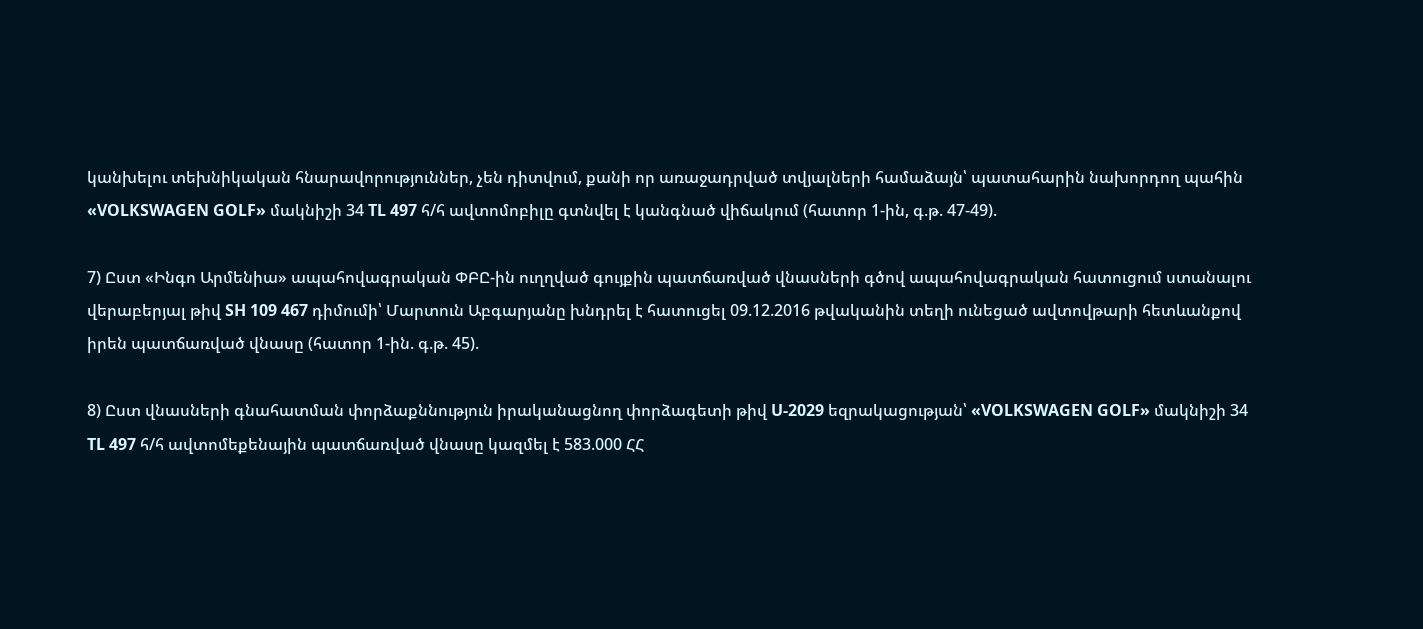կանխելու տեխնիկական հնարավորություններ, չեն դիտվում, քանի որ առաջադրված տվյալների համաձայն՝ պատահարին նախորդող պահին «VOLKSWAGEN GOLF» մակնիշի 34 TL 497 հ/հ ավտոմոբիլը գտնվել է կանգնած վիճակում (հատոր 1-ին, գ.թ. 47-49).

7) Ըստ «Ինգո Արմենիա» ապահովագրական ՓԲԸ-ին ուղղված գույքին պատճառված վնասների գծով ապահովագրական հատուցում ստանալու վերաբերյալ թիվ SH 109 467 դիմումի՝ Մարտուն Աբգարյանը խնդրել է հատուցել 09.12.2016 թվականին տեղի ունեցած ավտովթարի հետևանքով իրեն պատճառված վնասը (հատոր 1-ին. գ.թ. 45).

8) Ըստ վնասների գնահատման փորձաքննություն իրականացնող փորձագետի թիվ U-2029 եզրակացության՝ «VOLKSWAGEN GOLF» մակնիշի 34 TL 497 հ/հ ավտոմեքենային պատճառված վնասը կազմել է 583.000 ՀՀ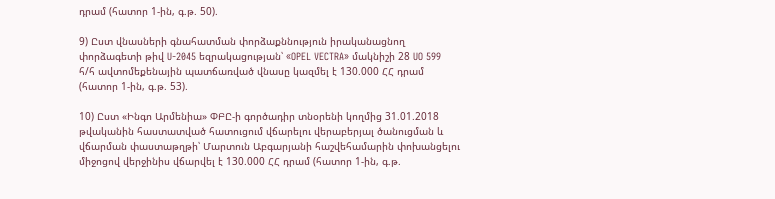դրամ (հատոր 1-ին, գ.թ. 50).

9) Ըստ վնասների գնահատման փորձաքննություն իրականացնող փորձագետի թիվ U-2045 եզրակացության՝ «OPEL VECTRA» մակնիշի 28 UO 599 հ/հ ավտոմեքենային պատճառված վնասը կազմել է 130.000 ՀՀ դրամ (հատոր 1-ին, գ.թ. 53).

10) Ըստ «Ինգո Արմենիա» ՓԲԸ-ի գործադիր տնօրենի կողմից 31.01.2018 թվականին հաստատված հատուցում վճարելու վերաբերյալ ծանուցման և վճարման փաստաթղթի՝ Մարտուն Աբգարյանի հաշվեհամարին փոխանցելու միջոցով վերջինիս վճարվել է 130.000 ՀՀ դրամ (հատոր 1-ին, գ.թ.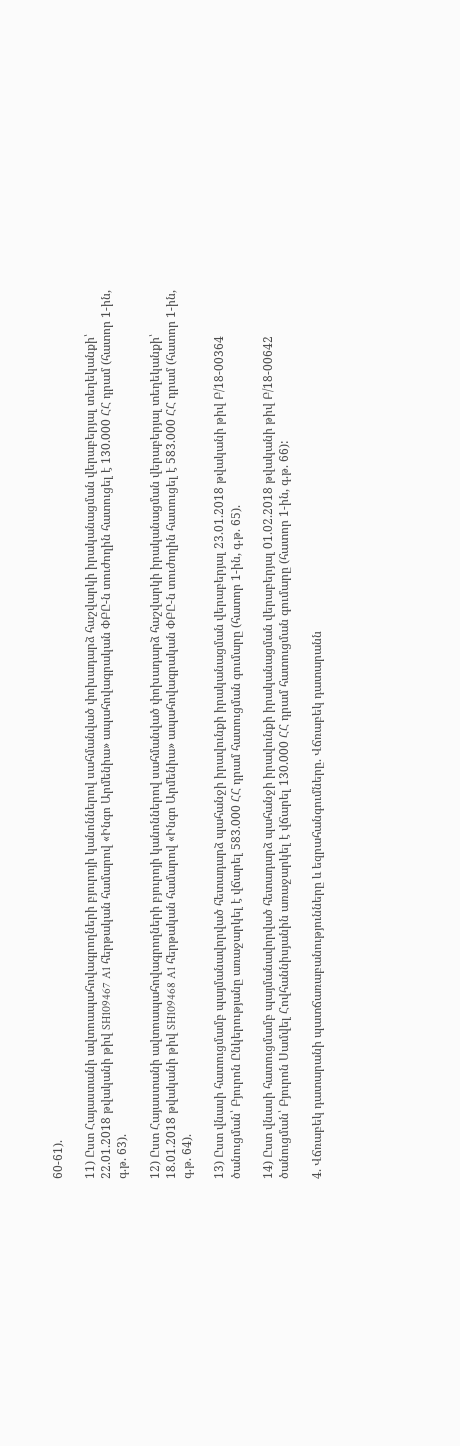60-61).

11) Ըստ Հայաստանի ավտոապահովագրողների բյուրոյի կանոններով սահմանված փոխադարձ հաշվարկի իրականացման վերաբերյալ տեղեկանքի՝ 22.01.2018 թվականի թիվ SH109467 A1 հերթական համարով «Ինգո Արմենիա» ապահովագրական ՓԲԸ-ն տուժողին հատուցել է 130.000 ՀՀ դրամ (հատոր 1-ին, գ.թ. 63).

12) Ըստ Հայաստանի ավտոապահովագրողների բյուրոյի կանոններով սահմանված փոխադարձ հաշվարկի իրականացման վերաբերյալ տեղեկանքի՝ 18.01.2018 թվականի թիվ SH109468 A1 հերթական համարով «Ինգո Արմենիա» ապահովագրական ՓԲԸ-ն տուժողին հատուցել է 583.000 ՀՀ դրամ (հատոր 1-ին, գ.թ. 64).

13) Ըստ վնասի հատուցմամբ պայմանավորված հետադարձ պահանջի իրավունքի իրականացման վերաբերյալ 23.01.2018 թվականի թիվ Բ/18-00364 ծանուցման՝ Բյուրոն Ընկերությանը առաջարկել է վճարել 583.000 ՀՀ դրամ հատուցման գումարը (հատոր 1-ին, գ.թ. 65).

14) Ըստ վնասի հատուցմամբ պայմանավորված հետադարձ պահանջի իրավունքի իրականացման վերաբերյալ 01.02.2018 թվականի թիվ Բ/18-00642 ծանուցման՝ Բյուրոն Սամվել Հովհաննիսյանին առաջարկել է վճարել 130.000 ՀՀ դրամ հատուցման գումարը (հատոր 1-ին, գ.թ. 66):

4. Վճռաբեկ դատարանի պատճառաբանությունները և եզրահանգումները. Վճռաբեկ դատարանն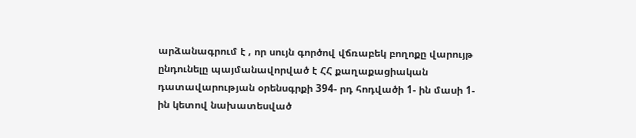արձանագրում է , որ սույն գործով վճռաբեկ բողոքը վարույթ ընդունելը պայմանավորված է ՀՀ քաղաքացիական դատավարության օրենսգրքի 394- րդ հոդվածի 1- ին մասի 1- ին կետով նախատեսված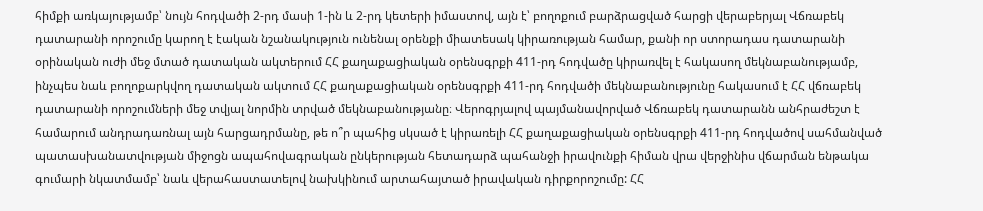հիմքի առկայությամբ՝ նույն հոդվածի 2-րդ մասի 1-ին և 2-րդ կետերի իմաստով, այն է՝ բողոքում բարձրացված հարցի վերաբերյալ Վճռաբեկ դատարանի որոշումը կարող է էական նշանակություն ունենալ օրենքի միատեսակ կիրառության համար, քանի որ ստորադաս դատարանի օրինական ուժի մեջ մտած դատական ակտերում ՀՀ քաղաքացիական օրենսգրքի 411-րդ հոդվածը կիրառվել է հակասող մեկնաբանությամբ, ինչպես նաև բողոքարկվող դատական ակտում ՀՀ քաղաքացիական օրենսգրքի 411-րդ հոդվածի մեկնաբանությունը հակասում է ՀՀ վճռաբեկ դատարանի որոշումների մեջ տվյալ նորմին տրված մեկնաբանությանը։ Վերոգրյալով պայմանավորված Վճռաբեկ դատարանն անհրաժեշտ է համարում անդրադառնալ այն հարցադրմանը, թե ո՞ր պահից սկսած է կիրառելի ՀՀ քաղաքացիական օրենսգրքի 411-րդ հոդվածով սահմանված պատասխանատվության միջոցն ապահովագրական ընկերության հետադարձ պահանջի իրավունքի հիման վրա վերջինիս վճարման ենթակա գումարի նկատմամբ՝ նաև վերահաստատելով նախկինում արտահայտած իրավական դիրքորոշումը: ՀՀ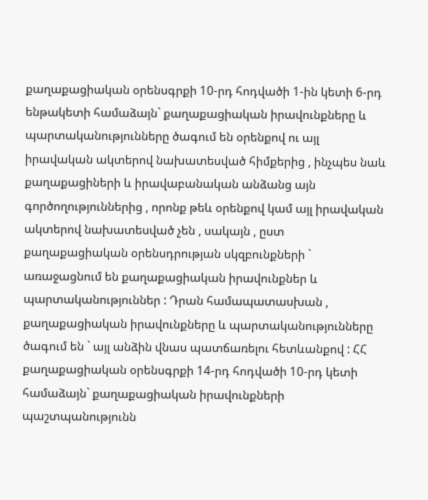քաղաքացիական օրենսգրքի 10-րդ հոդվածի 1-ին կետի 6-րդ ենթակետի համաձայն` քաղաքացիական իրավունքները և պարտականությունները ծագում են օրենքով ու այլ իրավական ակտերով նախատեսված հիմքերից , ինչպես նաև քաղաքացիների և իրավաբանական անձանց այն գործողություններից , որոնք թեև օրենքով կամ այլ իրավական ակտերով նախատեսված չեն , սակայն , ըստ քաղաքացիական օրենսդրության սկզբունքների ` առաջացնում են քաղաքացիական իրավունքներ և պարտականություններ : Դրան համապատասխան , քաղաքացիական իրավունքները և պարտականությունները ծագում են ` այլ անձին վնաս պատճառելու հետևանքով : ՀՀ քաղաքացիական օրենսգրքի 14-րդ հոդվածի 10-րդ կետի համաձայն` քաղաքացիական իրավունքների պաշտպանությունն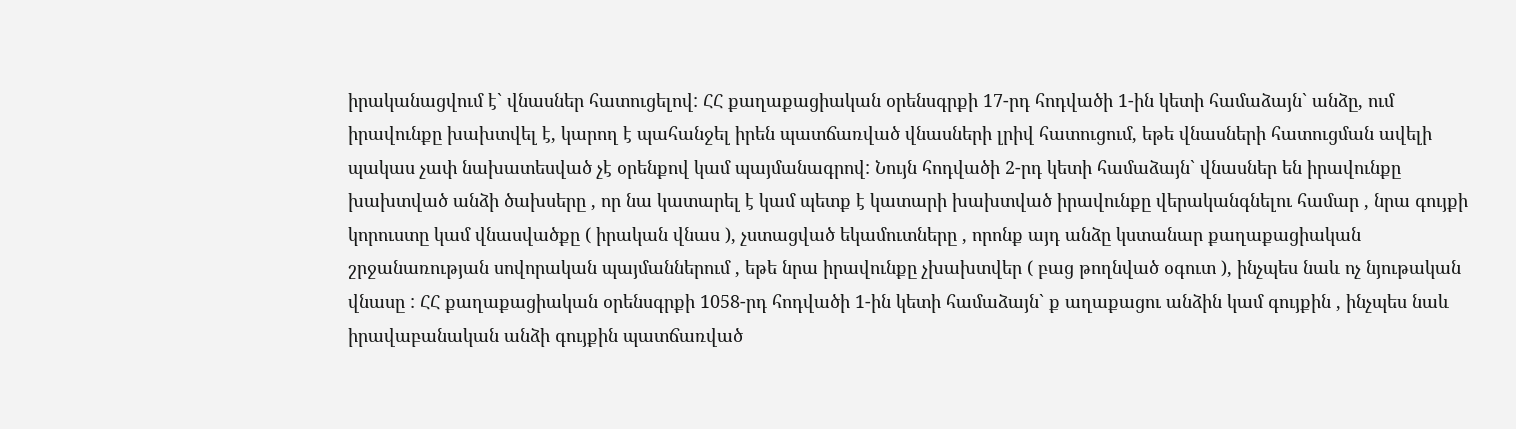իրականացվում է` վնասներ հատուցելով: ՀՀ քաղաքացիական օրենսգրքի 17-րդ հոդվածի 1-ին կետի համաձայն` անձը, ում իրավունքը խախտվել է, կարող է պահանջել իրեն պատճառված վնասների լրիվ հատուցում, եթե վնասների հատուցման ավելի պակաս չափ նախատեսված չէ օրենքով կամ պայմանագրով: Նույն հոդվածի 2-րդ կետի համաձայն` վնասներ են իրավունքը խախտված անձի ծախսերը , որ նա կատարել է կամ պետք է կատարի խախտված իրավունքը վերականգնելու համար , նրա գույքի կորուստը կամ վնասվածքը ( իրական վնաս ), չստացված եկամուտները , որոնք այդ անձը կստանար քաղաքացիական շրջանառության սովորական պայմաններում , եթե նրա իրավունքը չխախտվեր ( բաց թողնված օգուտ ), ինչպես նաև ոչ նյութական վնասը : ՀՀ քաղաքացիական օրենսգրքի 1058-րդ հոդվածի 1-ին կետի համաձայն` ք աղաքացու անձին կամ գույքին , ինչպես նաև իրավաբանական անձի գույքին պատճառված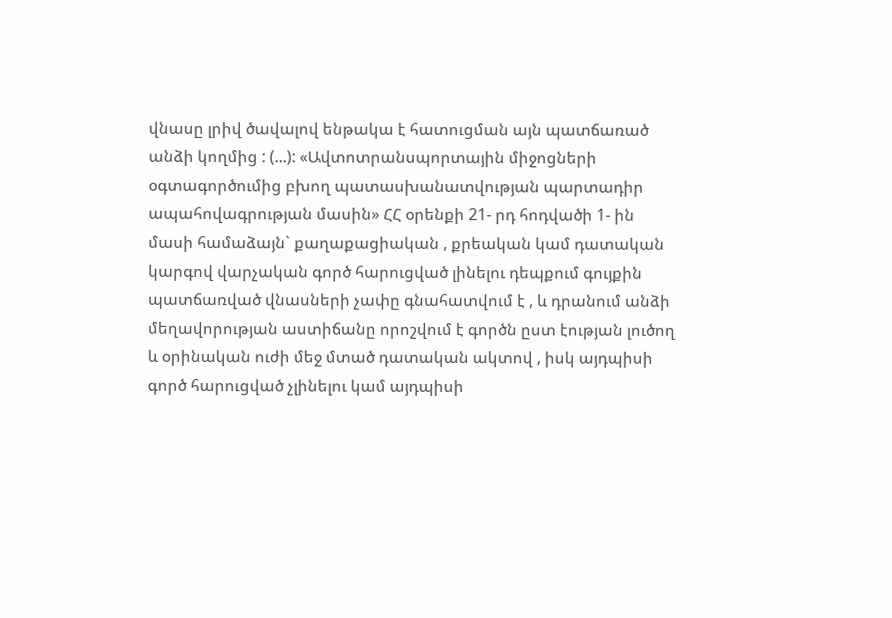վնասը լրիվ ծավալով ենթակա է հատուցման այն պատճառած անձի կողմից : (...): «Ավտոտրանսպորտային միջոցների օգտագործումից բխող պատասխանատվության պարտադիր ապահովագրության մասին» ՀՀ օրենքի 21- րդ հոդվածի 1- ին մասի համաձայն` քաղաքացիական , քրեական կամ դատական կարգով վարչական գործ հարուցված լինելու դեպքում գույքին պատճառված վնասների չափը գնահատվում է , և դրանում անձի մեղավորության աստիճանը որոշվում է գործն ըստ էության լուծող և օրինական ուժի մեջ մտած դատական ակտով , իսկ այդպիսի գործ հարուցված չլինելու կամ այդպիսի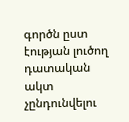գործն ըստ էության լուծող դատական ակտ չընդունվելու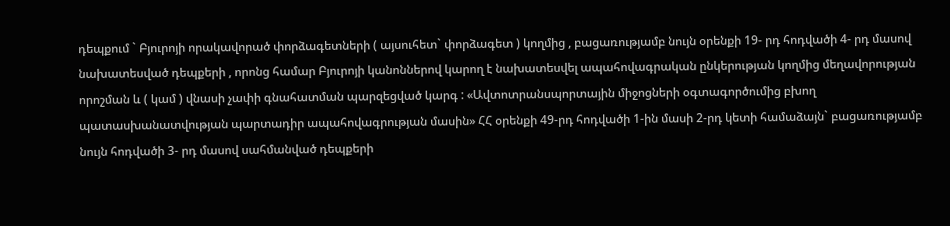դեպքում ` Բյուրոյի որակավորած փորձագետների ( այսուհետ` փորձագետ ) կողմից , բացառությամբ նույն օրենքի 19- րդ հոդվածի 4- րդ մասով նախատեսված դեպքերի , որոնց համար Բյուրոյի կանոններով կարող է նախատեսվել ապահովագրական ընկերության կողմից մեղավորության որոշման և ( կամ ) վնասի չափի գնահատման պարզեցված կարգ : «Ավտոտրանսպորտային միջոցների օգտագործումից բխող պատասխանատվության պարտադիր ապահովագրության մասին» ՀՀ օրենքի 49-րդ հոդվածի 1-ին մասի 2-րդ կետի համաձայն` բացառությամբ նույն հոդվածի 3- րդ մասով սահմանված դեպքերի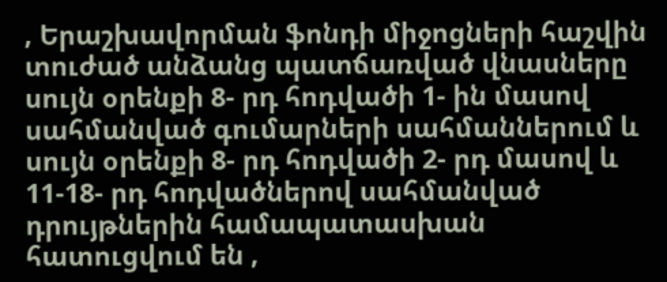, Երաշխավորման ֆոնդի միջոցների հաշվին տուժած անձանց պատճառված վնասները սույն օրենքի 8- րդ հոդվածի 1- ին մասով սահմանված գումարների սահմաններում և սույն օրենքի 8- րդ հոդվածի 2- րդ մասով և 11-18- րդ հոդվածներով սահմանված դրույթներին համապատասխան հատուցվում են ,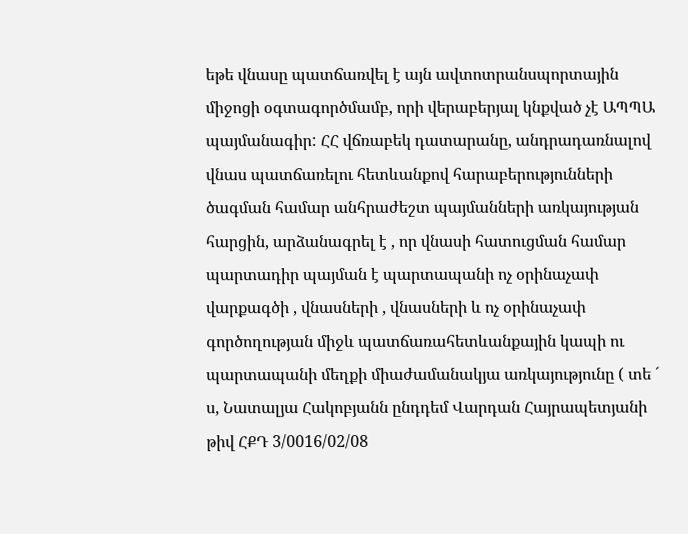եթե վնասը պատճառվել է այն ավտոտրանսպորտային միջոցի օգտագործմամբ, որի վերաբերյալ կնքված չէ ԱՊՊԱ պայմանագիր: ՀՀ վճռաբեկ դատարանը, անդրադառնալով վնաս պատճառելու հետևանքով հարաբերությունների ծագման համար անհրաժեշտ պայմանների առկայության հարցին, արձանագրել է , որ վնասի հատուցման համար պարտադիր պայման է պարտապանի ոչ օրինաչափ վարքագծի , վնասների , վնասների և ոչ օրինաչափ գործողության միջև պատճառահետևանքային կապի ու պարտապանի մեղքի միաժամանակյա առկայությունը ( տե ´ ս, Նատալյա Հակոբյանն ընդդեմ Վարդան Հայրապետյանի թիվ ՀՔԴ 3/0016/02/08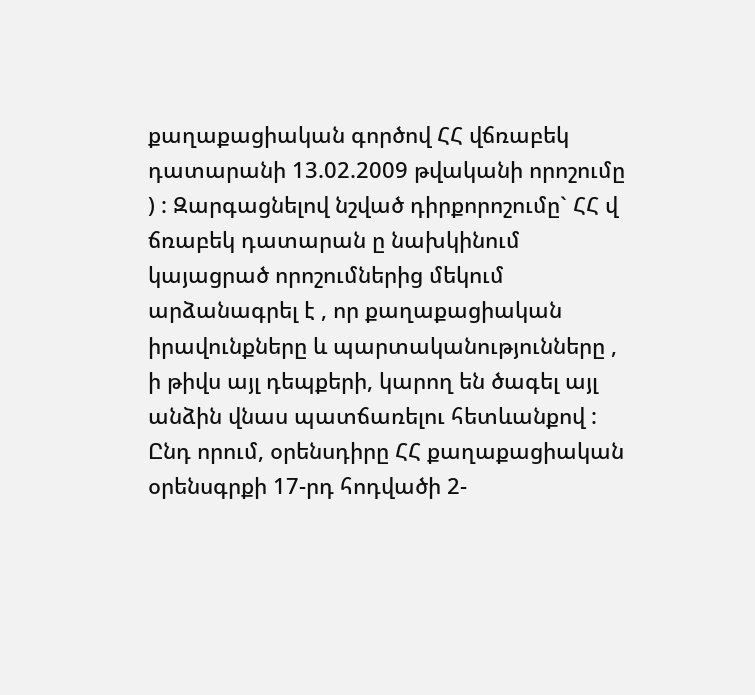քաղաքացիական գործով ՀՀ վճռաբեկ դատարանի 13.02.2009 թվականի որոշումը ) : Զարգացնելով նշված դիրքորոշումը` ՀՀ վ ճռաբեկ դատարան ը նախկինում կայացրած որոշումներից մեկում արձանագրել է , որ քաղաքացիական իրավունքները և պարտականությունները , ի թիվս այլ դեպքերի, կարող են ծագել այլ անձին վնաս պատճառելու հետևանքով : Ընդ որում, օրենսդիրը ՀՀ քաղաքացիական օրենսգրքի 17-րդ հոդվածի 2-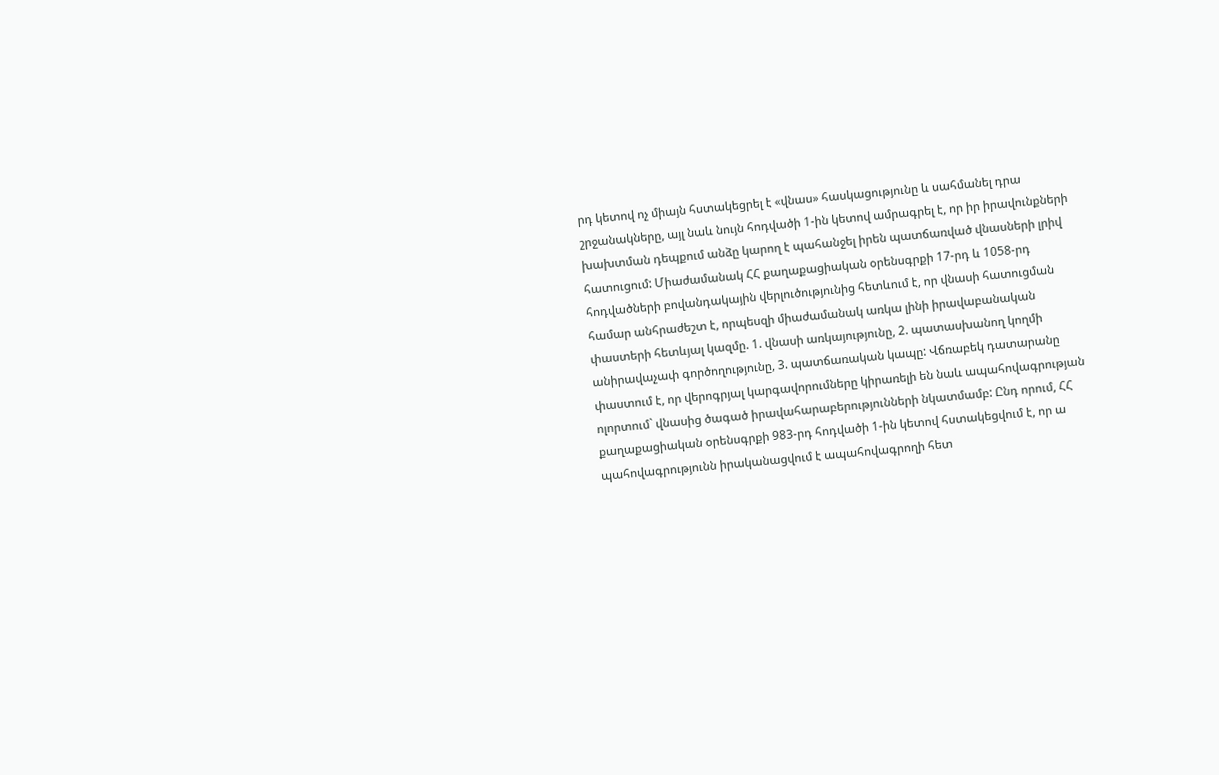րդ կետով ոչ միայն հստակեցրել է «վնաս» հասկացությունը և սահմանել դրա շրջանակները, այլ նաև նույն հոդվածի 1-ին կետով ամրագրել է, որ իր իրավունքների խախտման դեպքում անձը կարող է պահանջել իրեն պատճառված վնասների լրիվ հատուցում: Միաժամանակ ՀՀ քաղաքացիական օրենսգրքի 17-րդ և 1058-րդ հոդվածների բովանդակային վերլուծությունից հետևում է, որ վնասի հատուցման համար անհրաժեշտ է, որպեսզի միաժամանակ առկա լինի իրավաբանական փաստերի հետևյալ կազմը. 1. վնասի առկայությունը, 2. պատասխանող կողմի անիրավաչափ գործողությունը, 3. պատճառական կապը: Վճռաբեկ դատարանը փաստում է, որ վերոգրյալ կարգավորումները կիրառելի են նաև ապահովագրության ոլորտում` վնասից ծագած իրավահարաբերությունների նկատմամբ: Ընդ որում, ՀՀ քաղաքացիական օրենսգրքի 983-րդ հոդվածի 1-ին կետով հստակեցվում է, որ ա պահովագրությունն իրականացվում է ապահովագրողի հետ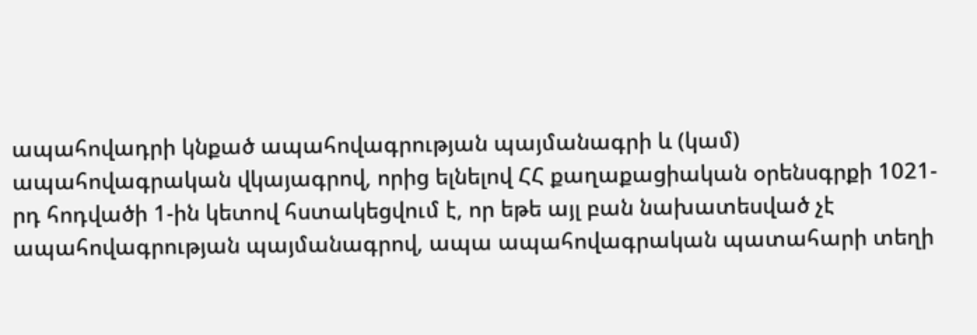ապահովադրի կնքած ապահովագրության պայմանագրի և (կամ) ապահովագրական վկայագրով, որից ելնելով ՀՀ քաղաքացիական օրենսգրքի 1021-րդ հոդվածի 1-ին կետով հստակեցվում է, որ եթե այլ բան նախատեսված չէ ապահովագրության պայմանագրով, ապա ապահովագրական պատահարի տեղի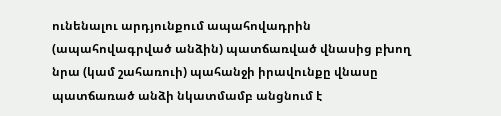ունենալու արդյունքում ապահովադրին (ապահովագրված անձին) պատճառված վնասից բխող նրա (կամ շահառուի) պահանջի իրավունքը վնասը պատճառած անձի նկատմամբ անցնում է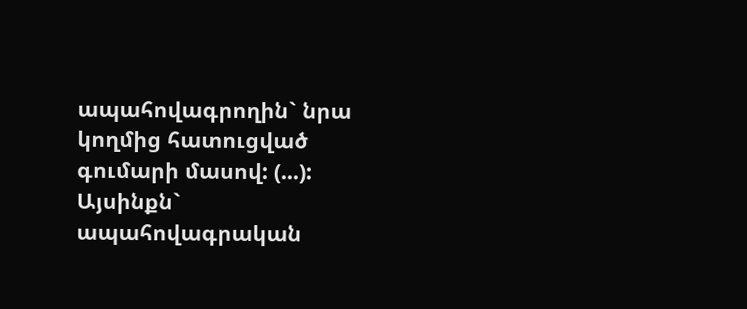ապահովագրողին` նրա կողմից հատուցված գումարի մասով: (...): Այսինքն` ապահովագրական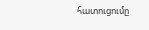հատուցումը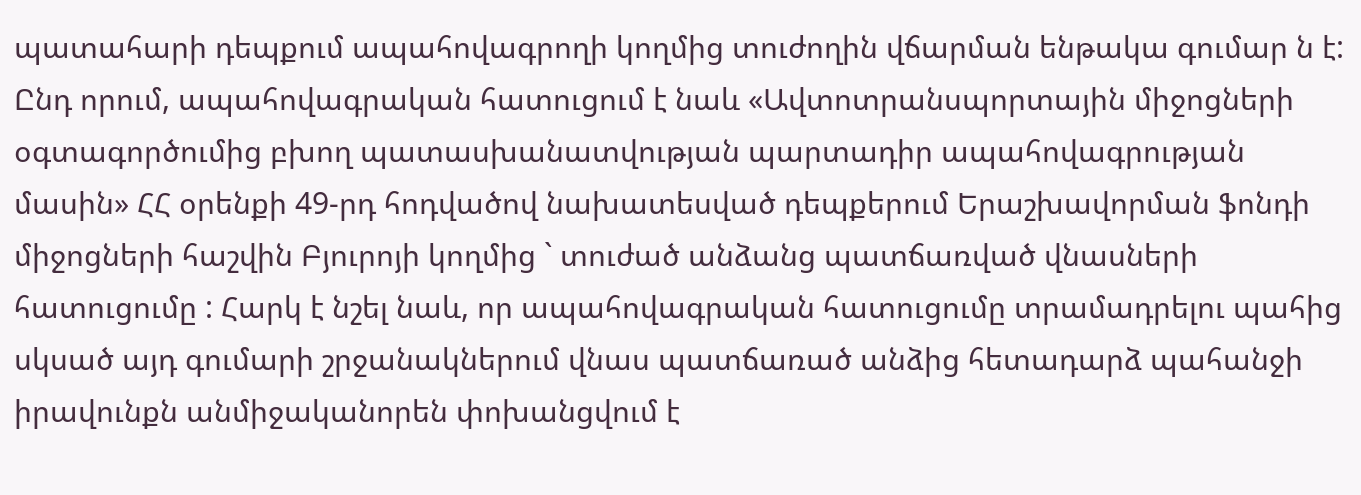պատահարի դեպքում ապահովագրողի կողմից տուժողին վճարման ենթակա գումար ն է: Ընդ որում, ապահովագրական հատուցում է նաև «Ավտոտրանսպորտային միջոցների օգտագործումից բխող պատասխանատվության պարտադիր ապահովագրության մասին» ՀՀ օրենքի 49-րդ հոդվածով նախատեսված դեպքերում Երաշխավորման ֆոնդի միջոցների հաշվին Բյուրոյի կողմից ` տուժած անձանց պատճառված վնասների հատուցումը : Հարկ է նշել նաև, որ ապահովագրական հատուցումը տրամադրելու պահից սկսած այդ գումարի շրջանակներում վնաս պատճառած անձից հետադարձ պահանջի իրավունքն անմիջականորեն փոխանցվում է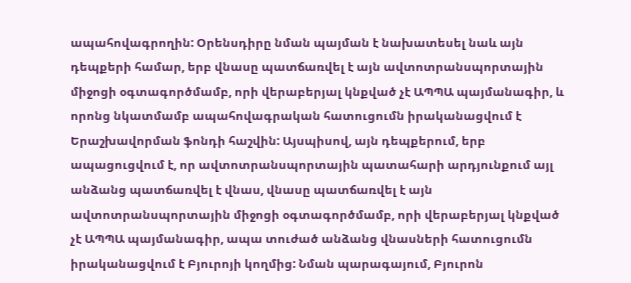ապահովագրողին: Օրենսդիրը նման պայման է նախատեսել նաև այն դեպքերի համար, երբ վնասը պատճառվել է այն ավտոտրանսպորտային միջոցի օգտագործմամբ, որի վերաբերյալ կնքված չէ ԱՊՊԱ պայմանագիր, և որոնց նկատմամբ ապահովագրական հատուցումն իրականացվում է Երաշխավորման ֆոնդի հաշվին: Այսպիսով, այն դեպքերում, երբ ապացուցվում է, որ ավտոտրանսպորտային պատահարի արդյունքում այլ անձանց պատճառվել է վնաս, վնասը պատճառվել է այն ավտոտրանսպորտային միջոցի օգտագործմամբ, որի վերաբերյալ կնքված չէ ԱՊՊԱ պայմանագիր, ապա տուժած անձանց վնասների հատուցումն իրականացվում է Բյուրոյի կողմից: Նման պարագայում, Բյուրոն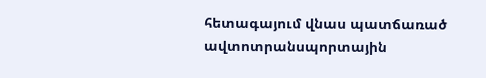հետագայում վնաս պատճառած ավտոտրանսպորտային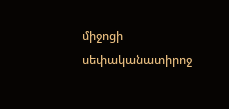միջոցի սեփականատիրոջ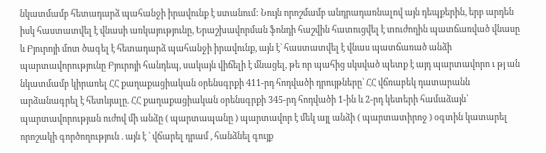նկատմամբ հետադարձ պահանջի իրավունք է ստանում: Նույն որոշմամբ անդրադառնալով այն դեպքերին, երբ արդեն իսկ հաստատվել է վնասի առկայությունը, Երաշխավորման ֆոնդի հաշվին հատուցվել է տուժողին պատճառված վնասը և Բյուրոյի մոտ ծագել է հետադարձ պահանջի իրավունք, այն է` հաստատվել է վնաս պատճառած անձի պարտավորությունը Բյուրոյի հանդեպ, սակայն վիճելի է մնացել, թե որ պահից սկսված պետք է այդ պարտավորո ւ թյ ան նկատմամբ կիրառել ՀՀ քաղաքացիական օրենսգրքի 411-րդ հոդվածի դրույթները` ՀՀ վճռաբեկ դատարանն արձանագրել է հետևյալը. ՀՀ քաղաքացիական օրենսգրքի 345-րդ հոդվածի 1-ին և 2-րդ կետերի համաձայն՝ պարտավորության ուժով մի անձը ( պարտապանը ) պարտավոր է մեկ այլ անձի ( պարտատիրոջ ) օգտին կատարել որոշակի գործողություն . այն է ` վճարել դրամ , հանձնել գույք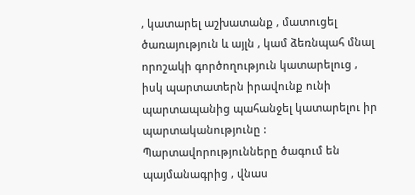, կատարել աշխատանք , մատուցել ծառայություն և այլն , կամ ձեռնպահ մնալ որոշակի գործողություն կատարելուց , իսկ պարտատերն իրավունք ունի պարտապանից պահանջել կատարելու իր պարտականությունը : Պարտավորությունները ծագում են պայմանագրից , վնաս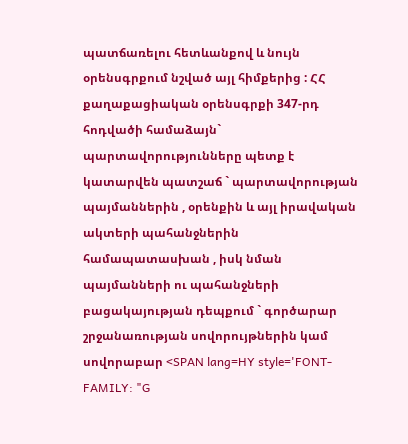պատճառելու հետևանքով և նույն օրենսգրքում նշված այլ հիմքերից : ՀՀ քաղաքացիական օրենսգրքի 347-րդ հոդվածի համաձայն` պարտավորությունները պետք է կատարվեն պատշաճ ` պարտավորության պայմաններին , օրենքին և այլ իրավական ակտերի պահանջներին համապատասխան , իսկ նման պայմանների ու պահանջների բացակայության դեպքում ` գործարար շրջանառության սովորույթներին կամ սովորաբար <SPAN lang=HY style='FONT-FAMILY: "G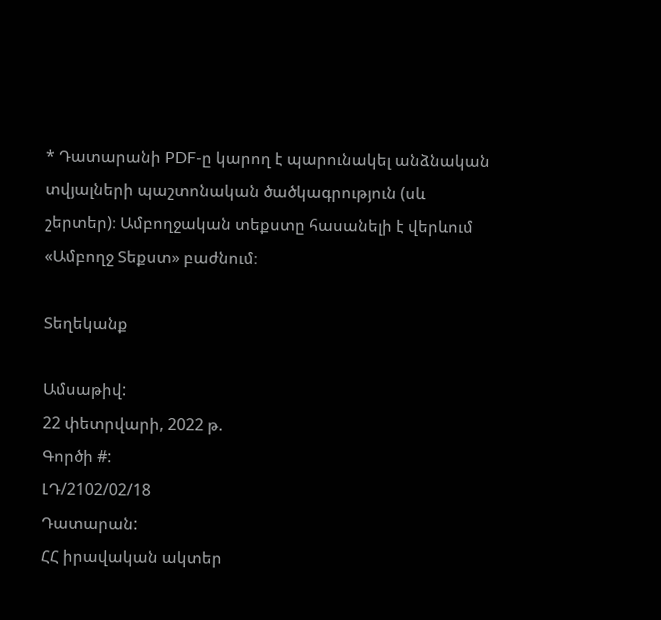* Դատարանի PDF-ը կարող է պարունակել անձնական տվյալների պաշտոնական ծածկագրություն (սև շերտեր)։ Ամբողջական տեքստը հասանելի է վերևում «Ամբողջ Տեքստ» բաժնում։

Տեղեկանք

Ամսաթիվ:
22 փետրվարի, 2022 թ.
Գործի #:
ԼԴ/2102/02/18
Դատարան:
ՀՀ իրավական ակտեր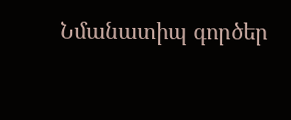Նմանատիպ գործեր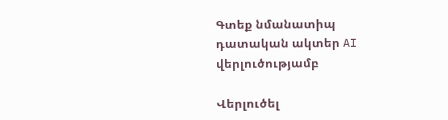Գտեք նմանատիպ դատական ակտեր AI վերլուծությամբ

Վերլուծել